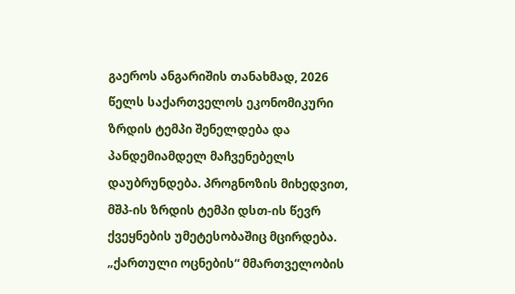გაეროს ანგარიშის თანახმად, 2026 წელს საქართველოს ეკონომიკური ზრდის ტემპი შენელდება და პანდემიამდელ მაჩვენებელს დაუბრუნდება. პროგნოზის მიხედვით, მშპ-ის ზრდის ტემპი დსთ-ის წევრ ქვეყნების უმეტესობაშიც მცირდება.
„ქართული ოცნების“ მმართველობის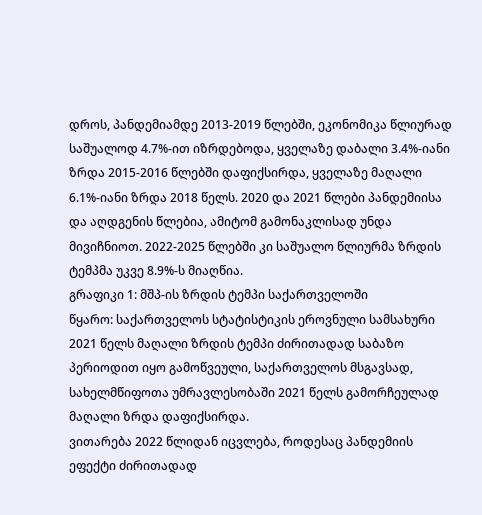დროს, პანდემიამდე 2013-2019 წლებში, ეკონომიკა წლიურად საშუალოდ 4.7%-ით იზრდებოდა, ყველაზე დაბალი 3.4%-იანი ზრდა 2015-2016 წლებში დაფიქსირდა, ყველაზე მაღალი 6.1%-იანი ზრდა 2018 წელს. 2020 და 2021 წლები პანდემიისა და აღდგენის წლებია, ამიტომ გამონაკლისად უნდა მივიჩნიოთ. 2022-2025 წლებში კი საშუალო წლიურმა ზრდის ტემპმა უკვე 8.9%-ს მიაღწია.
გრაფიკი 1: მშპ-ის ზრდის ტემპი საქართველოში
წყარო: საქართველოს სტატისტიკის ეროვნული სამსახური
2021 წელს მაღალი ზრდის ტემპი ძირითადად საბაზო პერიოდით იყო გამოწვეული, საქართველოს მსგავსად, სახელმწიფოთა უმრავლესობაში 2021 წელს გამორჩეულად მაღალი ზრდა დაფიქსირდა.
ვითარება 2022 წლიდან იცვლება, როდესაც პანდემიის ეფექტი ძირითადად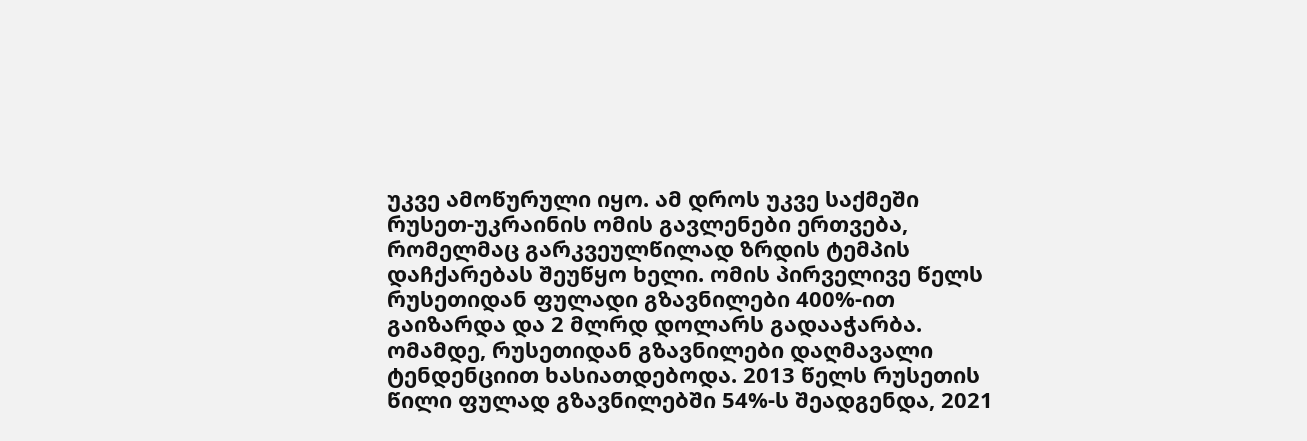უკვე ამოწურული იყო. ამ დროს უკვე საქმეში რუსეთ-უკრაინის ომის გავლენები ერთვება, რომელმაც გარკვეულწილად ზრდის ტემპის დაჩქარებას შეუწყო ხელი. ომის პირველივე წელს რუსეთიდან ფულადი გზავნილები 400%-ით გაიზარდა და 2 მლრდ დოლარს გადააჭარბა. ომამდე, რუსეთიდან გზავნილები დაღმავალი ტენდენციით ხასიათდებოდა. 2013 წელს რუსეთის წილი ფულად გზავნილებში 54%-ს შეადგენდა, 2021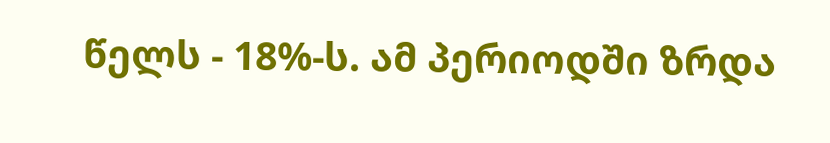წელს - 18%-ს. ამ პერიოდში ზრდა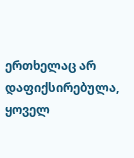ერთხელაც არ დაფიქსირებულა, ყოველ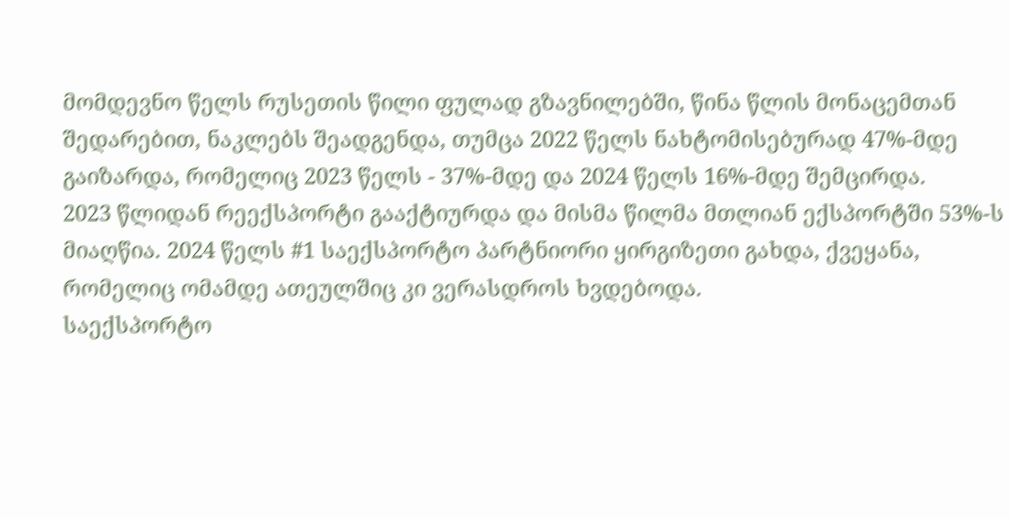მომდევნო წელს რუსეთის წილი ფულად გზავნილებში, წინა წლის მონაცემთან შედარებით, ნაკლებს შეადგენდა, თუმცა 2022 წელს ნახტომისებურად 47%-მდე გაიზარდა, რომელიც 2023 წელს - 37%-მდე და 2024 წელს 16%-მდე შემცირდა.
2023 წლიდან რეექსპორტი გააქტიურდა და მისმა წილმა მთლიან ექსპორტში 53%-ს მიაღწია. 2024 წელს #1 საექსპორტო პარტნიორი ყირგიზეთი გახდა, ქვეყანა, რომელიც ომამდე ათეულშიც კი ვერასდროს ხვდებოდა.
საექსპორტო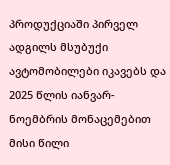პროდუქციაში პირველ ადგილს მსუბუქი ავტომობილები იკავებს და 2025 წლის იანვარ-ნოემბრის მონაცემებით მისი წილი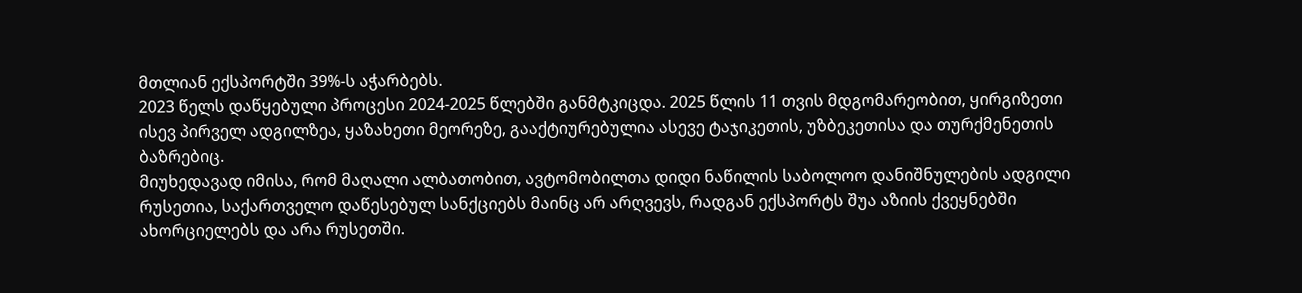მთლიან ექსპორტში 39%-ს აჭარბებს.
2023 წელს დაწყებული პროცესი 2024-2025 წლებში განმტკიცდა. 2025 წლის 11 თვის მდგომარეობით, ყირგიზეთი ისევ პირველ ადგილზეა, ყაზახეთი მეორეზე, გააქტიურებულია ასევე ტაჯიკეთის, უზბეკეთისა და თურქმენეთის ბაზრებიც.
მიუხედავად იმისა, რომ მაღალი ალბათობით, ავტომობილთა დიდი ნაწილის საბოლოო დანიშნულების ადგილი რუსეთია, საქართველო დაწესებულ სანქციებს მაინც არ არღვევს, რადგან ექსპორტს შუა აზიის ქვეყნებში ახორციელებს და არა რუსეთში.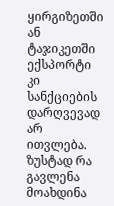ყირგიზეთში ან ტაჯიკეთში ექსპორტი კი სანქციების დარღვევად არ ითვლება.
ზუსტად რა გავლენა მოახდინა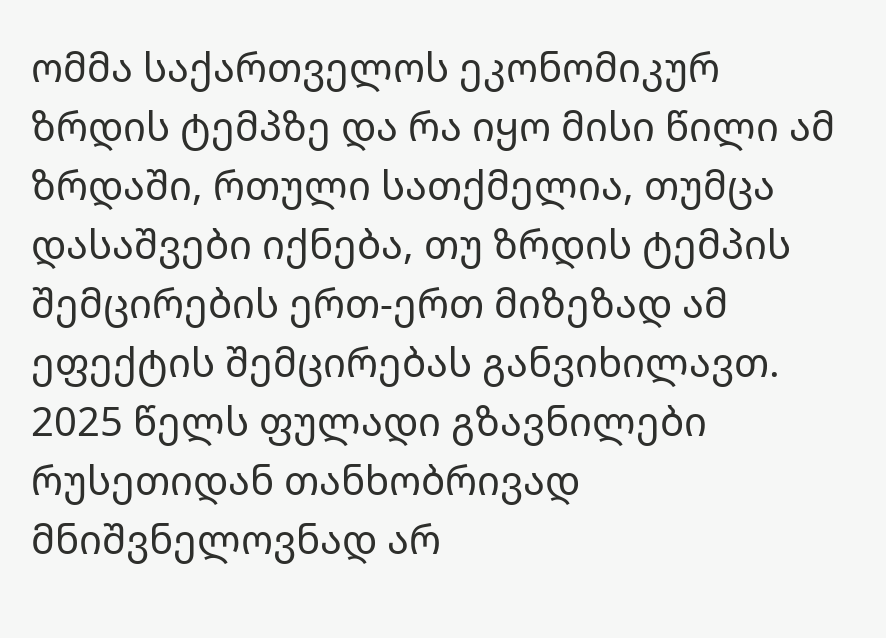ომმა საქართველოს ეკონომიკურ ზრდის ტემპზე და რა იყო მისი წილი ამ ზრდაში, რთული სათქმელია, თუმცა დასაშვები იქნება, თუ ზრდის ტემპის შემცირების ერთ-ერთ მიზეზად ამ ეფექტის შემცირებას განვიხილავთ. 2025 წელს ფულადი გზავნილები რუსეთიდან თანხობრივად მნიშვნელოვნად არ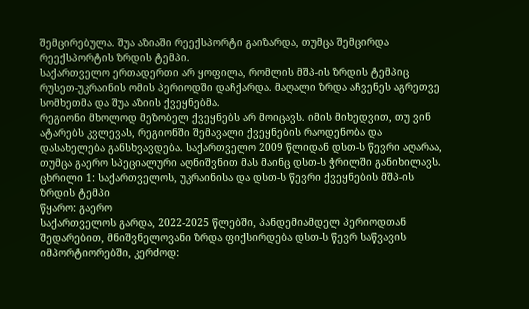შემცირებულა. შუა აზიაში რეექსპორტი გაიზარდა, თუმცა შემცირდა რეექსპორტის ზრდის ტემპი.
საქართველო ერთადერთი არ ყოფილა, რომლის მშპ-ის ზრდის ტემპიც რუსეთ-უკრაინის ომის პერიოდში დაჩქარდა. მაღალი ზრდა აჩვენეს აგრეთვე სომხეთმა და შუა აზიის ქვეყნებმა.
რეგიონი მხოლოდ მეზობელ ქვეყნებს არ მოიცავს. იმის მიხედვით, თუ ვინ ატარებს კვლევას, რეგიონში შემავალი ქვეყნების რაოდენობა და დასახელება განსხვავდება. საქართველო 2009 წლიდან დსთ-ს წევრი აღარაა, თუმცა გაერო სპეციალური აღნიშვნით მას მაინც დსთ-ს ჭრილში განიხილავს.
ცხრილი 1: საქართველოს, უკრაინისა და დსთ-ს წევრი ქვეყნების მშპ-ის ზრდის ტემპი
წყარო: გაერო
საქართველოს გარდა, 2022-2025 წლებში, პანდემიამდელ პერიოდთან შედარებით, მნიშვნელოვანი ზრდა ფიქსირდება დსთ-ს წევრ საწვავის იმპორტიორებში, კერძოდ: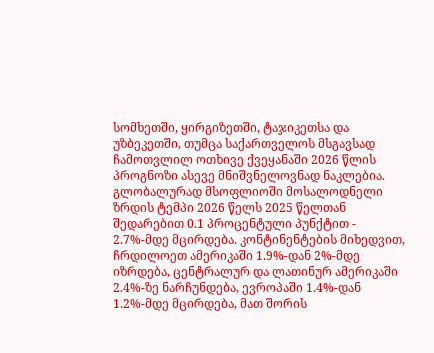სომხეთში, ყირგიზეთში, ტაჯიკეთსა და უზბეკეთში, თუმცა საქართველოს მსგავსად ჩამოთვლილ ოთხივე ქვეყანაში 2026 წლის პროგნოზი ასევე მნიშვნელოვნად ნაკლებია.
გლობალურად მსოფლიოში მოსალოდნელი ზრდის ტემპი 2026 წელს 2025 წელთან შედარებით 0.1 პროცენტული პუნქტით - 2.7%-მდე მცირდება. კონტინენტების მიხედვით, ჩრდილოეთ ამერიკაში 1.9%-დან 2%-მდე იზრდება, ცენტრალურ და ლათინურ ამერიკაში 2.4%-ზე ნარჩუნდება, ევროპაში 1.4%-დან 1.2%-მდე მცირდება, მათ შორის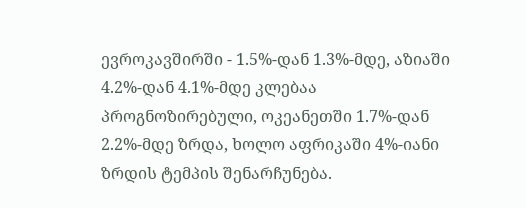ევროკავშირში - 1.5%-დან 1.3%-მდე, აზიაში 4.2%-დან 4.1%-მდე კლებაა პროგნოზირებული, ოკეანეთში 1.7%-დან 2.2%-მდე ზრდა, ხოლო აფრიკაში 4%-იანი ზრდის ტემპის შენარჩუნება.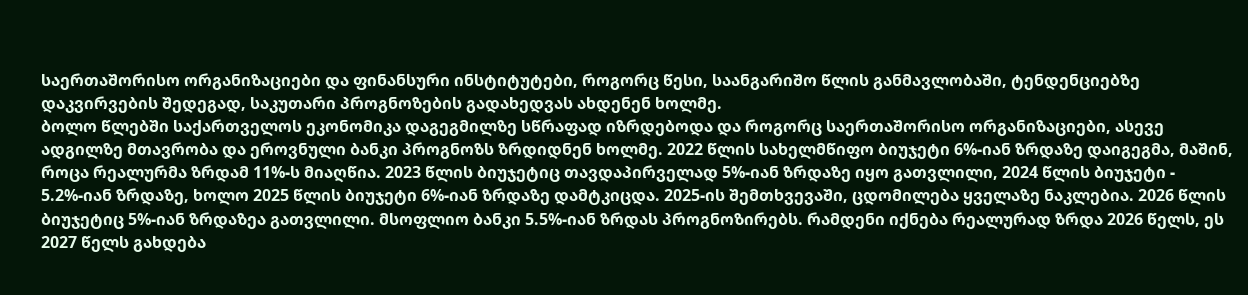საერთაშორისო ორგანიზაციები და ფინანსური ინსტიტუტები, როგორც წესი, საანგარიშო წლის განმავლობაში, ტენდენციებზე დაკვირვების შედეგად, საკუთარი პროგნოზების გადახედვას ახდენენ ხოლმე.
ბოლო წლებში საქართველოს ეკონომიკა დაგეგმილზე სწრაფად იზრდებოდა და როგორც საერთაშორისო ორგანიზაციები, ასევე ადგილზე მთავრობა და ეროვნული ბანკი პროგნოზს ზრდიდნენ ხოლმე. 2022 წლის სახელმწიფო ბიუჯეტი 6%-იან ზრდაზე დაიგეგმა, მაშინ, როცა რეალურმა ზრდამ 11%-ს მიაღწია. 2023 წლის ბიუჯეტიც თავდაპირველად 5%-იან ზრდაზე იყო გათვლილი, 2024 წლის ბიუჯეტი - 5.2%-იან ზრდაზე, ხოლო 2025 წლის ბიუჯეტი 6%-იან ზრდაზე დამტკიცდა. 2025-ის შემთხვევაში, ცდომილება ყველაზე ნაკლებია. 2026 წლის ბიუჯეტიც 5%-იან ზრდაზეა გათვლილი. მსოფლიო ბანკი 5.5%-იან ზრდას პროგნოზირებს. რამდენი იქნება რეალურად ზრდა 2026 წელს, ეს 2027 წელს გახდება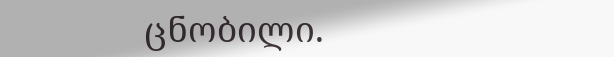ცნობილი.